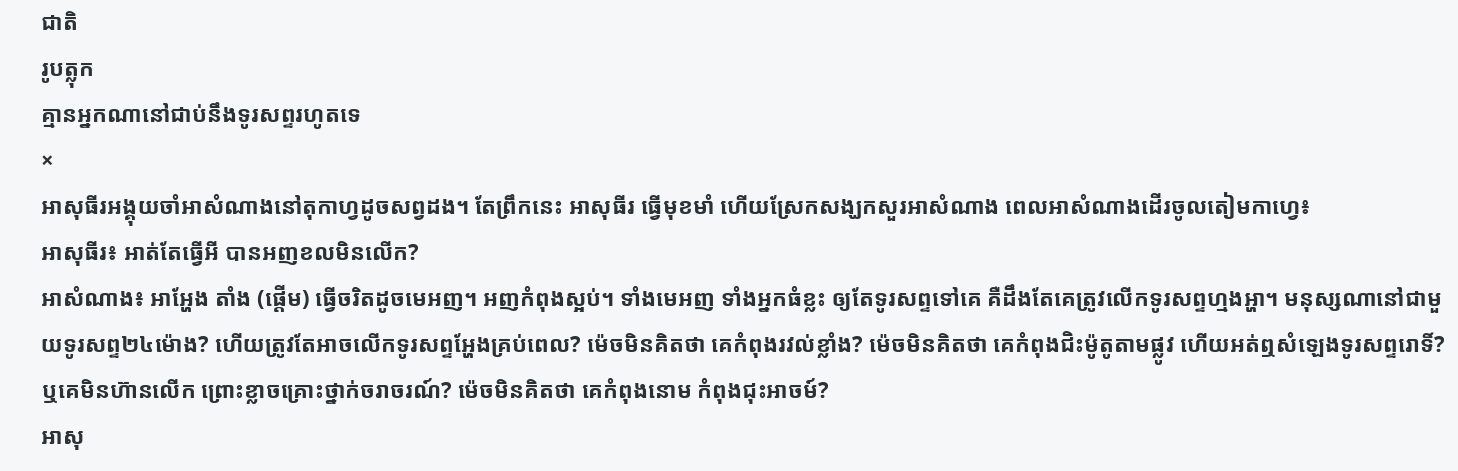ជាតិ
រូបត្លុក
គ្មានអ្នកណានៅជាប់នឹងទូរសព្ទរហូតទេ
×
អាសុធីរអង្គុយចាំអាសំណាងនៅតុកាហ្វដូចសព្វដង។ តែព្រឹកនេះ អាសុធីរ ធ្វើមុខមាំ ហើយស្រែកសង្ឃកសួរអាសំណាង ពេលអាសំណាងដើរចូលតៀមកាហ្វេ៖
អាសុធីរ៖ អាត់តែធ្វើអី បានអញខលមិនលើក?
អាសំណាង៖ អាអ្ហែង តាំង (ផ្តើម) ធ្វើចរិតដូចមេអញ។ អញកំពុងស្អប់។ ទាំងមេអញ ទាំងអ្នកធំខ្លះ ឲ្យតែទូរសព្ទទៅគេ គឺដឹងតែគេត្រូវលើកទូរសព្ទហ្មងអ្ហា។ មនុស្សណានៅជាមួយទូរសព្ទ២៤ម៉ោង? ហើយត្រូវតែអាចលើកទូរសព្ទអ្ហែងគ្រប់ពេល? ម៉េចមិនគិតថា គេកំពុងរវល់ខ្លាំង? ម៉េចមិនគិតថា គេកំពុងជិះម៉ូតូតាមផ្លូវ ហើយអត់ឮសំឡេងទូរសព្ទរោទិ៍? ឬគេមិនហ៊ានលើក ព្រោះខ្លាចគ្រោះថ្នាក់ចរាចរណ៍? ម៉េចមិនគិតថា គេកំពុងនោម កំពុងជុះអាចម៍?
អាសុ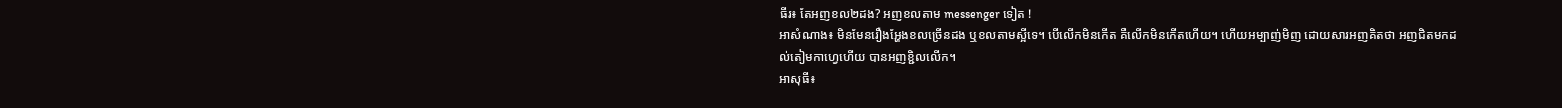ធីរ៖ តែអញខល២ដង? អញខលតាម messenger ទៀត !
អាសំណាង៖ មិនមែនរឿងអ្ហែងខលច្រើនដង ឬខលតាមស្អីទេ។ បើលើកមិនកើត គឺលើកមិនកើតហើយ។ ហើយអម្បាញ់មិញ ដោយសារអញគិតថា អញជិតមកដល់តៀមកាហ្វេហើយ បានអញខ្ជិលលើក។
អាសុធី៖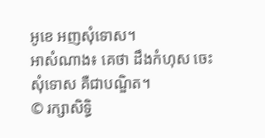អូខេ អញសុំទោស។
អាសំណាង៖ គេថា ដឹងកំហុស ចេះសុំទោស គឺជាបណ្ឌិត។
© រក្សាសិទ្ធិ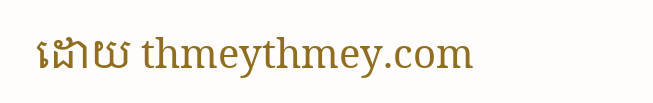ដោយ thmeythmey.com